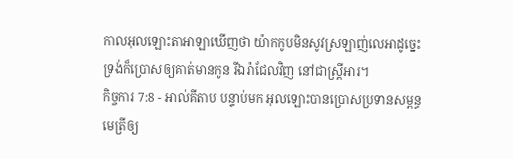កាលអុលឡោះតាអាឡាឃើញថា យ៉ាកកូបមិនសូវស្រឡាញ់លេអាដូច្នេះ ទ្រង់ក៏ប្រោសឲ្យគាត់មានកូន រីឯរ៉ាជែលវិញ នៅជាស្ត្រីអារ។
កិច្ចការ 7:8 - អាល់គីតាប បន្ទាប់មក អុលឡោះបានប្រោសប្រទានសម្ពន្ធមេត្រីឲ្យ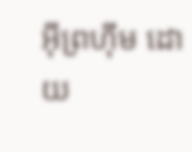អ៊ីព្រហ៊ីម ដោយ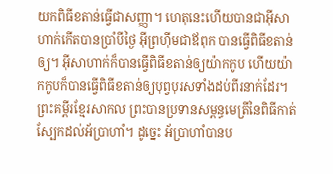យកពិធីខតាន់ធ្វើជាសញ្ញា។ ហេតុនេះហើយបានជាអ៊ីសាហាក់កើតបានប្រាំបីថ្ងៃ អ៊ីព្រហ៊ីមជាឪពុក បានធ្វើពិធីខតាន់ឲ្យ។ អ៊ីសាហាក់ក៏បានធ្វើពិធីខតាន់ឲ្យយ៉ាកកូប ហើយយ៉ាកកូបក៏បានធ្វើពិធីខតាន់ឲ្យបុព្វបុរសទាំងដប់ពីរនាក់ដែរ។ ព្រះគម្ពីរខ្មែរសាកល ព្រះបានប្រទានសម្ពន្ធមេត្រីនៃពិធីកាត់ស្បែកដល់អ័ប្រាហាំ។ ដូច្នេះ អ័ប្រាហាំបានប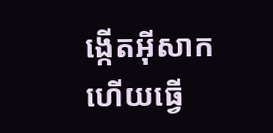ង្កើតអ៊ីសាក ហើយធ្វើ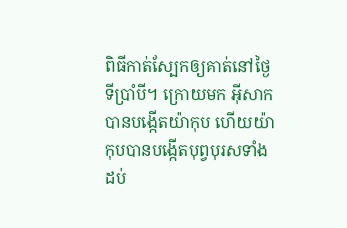ពិធីកាត់ស្បែកឲ្យគាត់នៅថ្ងៃទីប្រាំបី។ ក្រោយមក អ៊ីសាកបានបង្កើតយ៉ាកុប ហើយយ៉ាកុបបានបង្កើតបុព្វបុរសទាំងដប់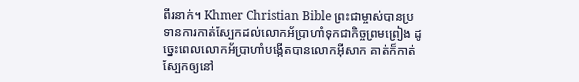ពីរនាក់។ Khmer Christian Bible ព្រះជាម្ចាស់បានប្រទានការកាត់ស្បែកដល់លោកអ័ប្រាហាំទុកជាកិច្ចព្រមព្រៀង ដូច្នេះពេលលោកអ័ប្រាហាំបង្កើតបានលោកអ៊ីសាក គាត់ក៏កាត់ស្បែកឲ្យនៅ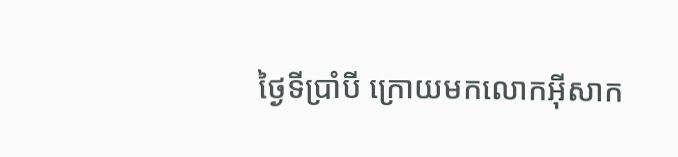ថ្ងៃទីប្រាំបី ក្រោយមកលោកអ៊ីសាក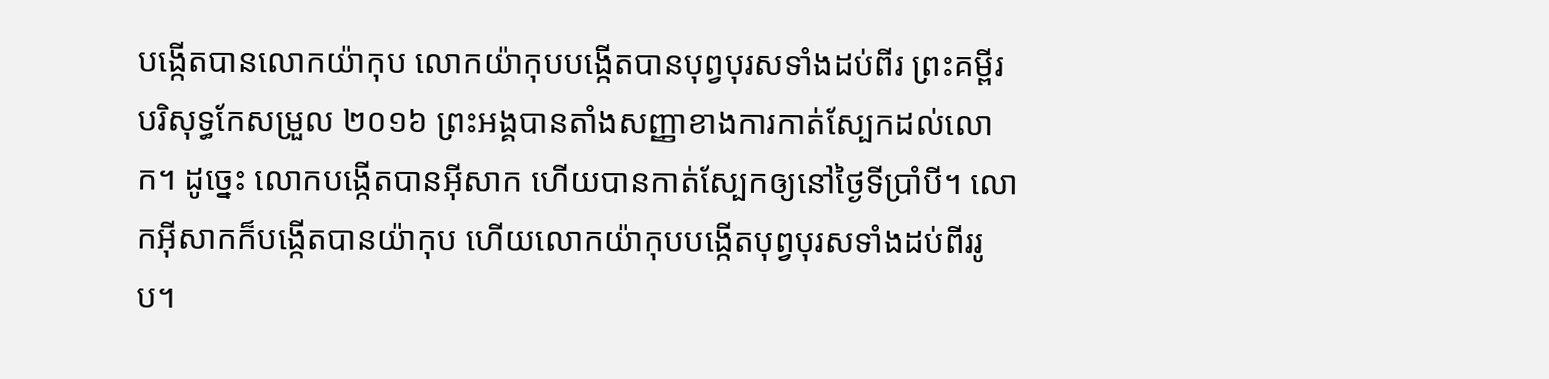បង្កើតបានលោកយ៉ាកុប លោកយ៉ាកុបបង្កើតបានបុព្វបុរសទាំងដប់ពីរ ព្រះគម្ពីរបរិសុទ្ធកែសម្រួល ២០១៦ ព្រះអង្គបានតាំងសញ្ញាខាងការកាត់ស្បែកដល់លោក។ ដូច្នេះ លោកបង្កើតបានអ៊ីសាក ហើយបានកាត់ស្បែកឲ្យនៅថ្ងៃទីប្រាំបី។ លោកអ៊ីសាកក៏បង្កើតបានយ៉ាកុប ហើយលោកយ៉ាកុបបង្កើតបុព្វបុរសទាំងដប់ពីររូប។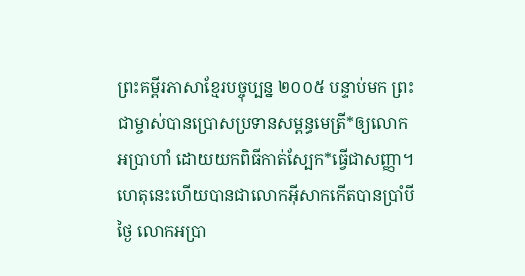ព្រះគម្ពីរភាសាខ្មែរបច្ចុប្បន្ន ២០០៥ បន្ទាប់មក ព្រះជាម្ចាស់បានប្រោសប្រទានសម្ពន្ធមេត្រី*ឲ្យលោកអប្រាហាំ ដោយយកពិធីកាត់ស្បែក*ធ្វើជាសញ្ញា។ ហេតុនេះហើយបានជាលោកអ៊ីសាកកើតបានប្រាំបីថ្ងៃ លោកអប្រា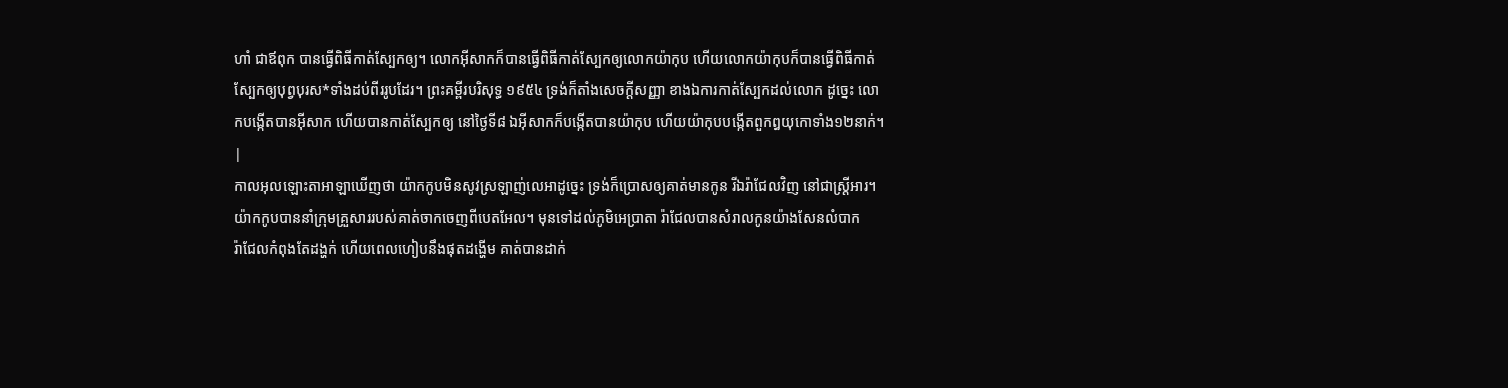ហាំ ជាឪពុក បានធ្វើពិធីកាត់ស្បែកឲ្យ។ លោកអ៊ីសាកក៏បានធ្វើពិធីកាត់ស្បែកឲ្យលោកយ៉ាកុប ហើយលោកយ៉ាកុបក៏បានធ្វើពិធីកាត់ស្បែកឲ្យបុព្វបុរស*ទាំងដប់ពីររូបដែរ។ ព្រះគម្ពីរបរិសុទ្ធ ១៩៥៤ ទ្រង់ក៏តាំងសេចក្ដីសញ្ញា ខាងឯការកាត់ស្បែកដល់លោក ដូច្នេះ លោកបង្កើតបានអ៊ីសាក ហើយបានកាត់ស្បែកឲ្យ នៅថ្ងៃទី៨ ឯអ៊ីសាកក៏បង្កើតបានយ៉ាកុប ហើយយ៉ាកុបបង្កើតពួកឰយុកោទាំង១២នាក់។ |
កាលអុលឡោះតាអាឡាឃើញថា យ៉ាកកូបមិនសូវស្រឡាញ់លេអាដូច្នេះ ទ្រង់ក៏ប្រោសឲ្យគាត់មានកូន រីឯរ៉ាជែលវិញ នៅជាស្ត្រីអារ។
យ៉ាកកូបបាននាំក្រុមគ្រួសាររបស់គាត់ចាកចេញពីបេតអែល។ មុនទៅដល់ភូមិអេប្រាតា រ៉ាជែលបានសំរាលកូនយ៉ាងសែនលំបាក
រ៉ាជែលកំពុងតែដង្ហក់ ហើយពេលហៀបនឹងផុតដង្ហើម គាត់បានដាក់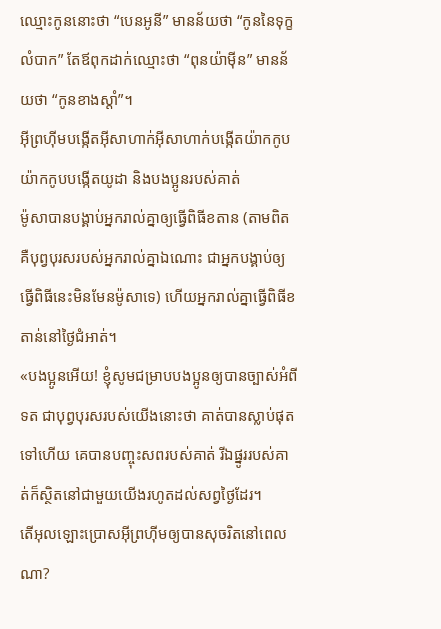ឈ្មោះកូននោះថា “បេនអូនី” មានន័យថា “កូននៃទុក្ខលំបាក” តែឪពុកដាក់ឈ្មោះថា “ពុនយ៉ាម៉ីន” មានន័យថា “កូនខាងស្តាំ”។
អ៊ីព្រហ៊ីមបង្កើតអ៊ីសាហាក់អ៊ីសាហាក់បង្កើតយ៉ាកកូប យ៉ាកកូបបង្កើតយូដា និងបងប្អូនរបស់គាត់
ម៉ូសាបានបង្គាប់អ្នករាល់គ្នាឲ្យធ្វើពិធីខតាន (តាមពិត គឺបុព្វបុរសរបស់អ្នករាល់គ្នាឯណោះ ជាអ្នកបង្គាប់ឲ្យធ្វើពិធីនេះមិនមែនម៉ូសាទេ) ហើយអ្នករាល់គ្នាធ្វើពិធីខតាន់នៅថ្ងៃជំអាត់។
«បងប្អូនអើយ! ខ្ញុំសូមជម្រាបបងប្អូនឲ្យបានច្បាស់អំពីទត ជាបុព្វបុរសរបស់យើងនោះថា គាត់បានស្លាប់ផុតទៅហើយ គេបានបញ្ចុះសពរបស់គាត់ រីឯផ្នូររបស់គាត់ក៏ស្ថិតនៅជាមួយយើងរហូតដល់សព្វថ្ងៃដែរ។
តើអុលឡោះប្រោសអ៊ីព្រហ៊ីមឲ្យបានសុចរិតនៅពេលណា?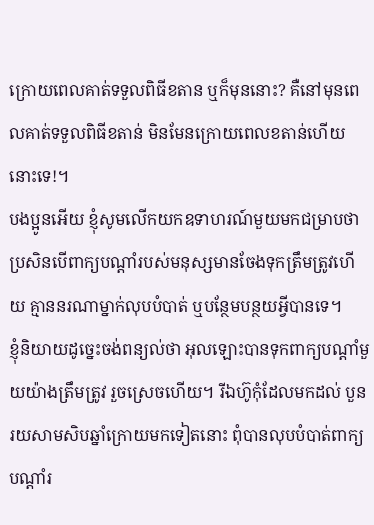ក្រោយពេលគាត់ទទួលពិធីខតាន ឬក៏មុននោះ? គឺនៅមុនពេលគាត់ទទួលពិធីខតាន់ មិនមែនក្រោយពេលខតាន់ហើយនោះទេ!។
បងប្អូនអើយ ខ្ញុំសូមលើកយកឧទាហរណ៍មួយមកជម្រាបថា ប្រសិនបើពាក្យបណ្ដាំរបស់មនុស្សមានចែងទុកត្រឹមត្រូវហើយ គ្មាននរណាម្នាក់លុបបំបាត់ ឬបន្ថែមបន្ថយអ្វីបានទេ។
ខ្ញុំនិយាយដូច្នេះចង់ពន្យល់ថា អុលឡោះបានទុកពាក្យបណ្ដាំមួយយ៉ាងត្រឹមត្រូវ រួចស្រេចហើយ។ រីឯហ៊ូកុំដែលមកដល់ បួនរយសាមសិបឆ្នាំក្រោយមកទៀតនោះ ពុំបានលុបបំបាត់ពាក្យបណ្ដាំរ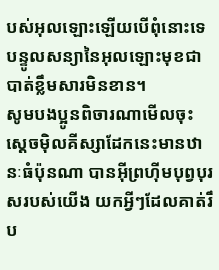បស់អុលឡោះឡើយបើពុំនោះទេ បន្ទូលសន្យានៃអុលឡោះមុខជាបាត់ខ្លឹមសារមិនខាន។
សូមបងប្អូនពិចារណាមើលចុះ ស្តេចម៉ិលគីស្សាដែកនេះមានឋានៈធំប៉ុនណា បានអ៊ីព្រហ៊ីមបុព្វបុរសរបស់យើង យកអ្វីៗដែលគាត់រឹប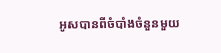អូសបានពីចំបាំងចំនួនមួយ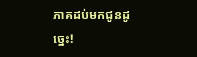ភាគដប់មកជូនដូច្នេះ!